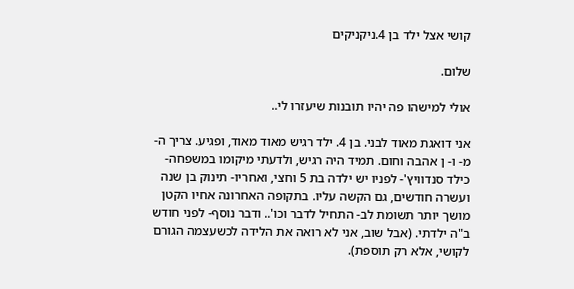קושי אצל ילד בן 4.ניקניקים

שלום.

אולי למישהו פה יהיו תובנות שיעזרו לי..

אני דואגת מאוד לבני. בן 4. ילד רגיש מאוד מאוד, ופגיע. צריך ה- מ- ו- ן אהבה וחום. תמיד היה רגיש, ולדעתי מיקומו במשפחה- כילד סנדוויץ'- לפניו יש ילדה בת 5 וחצי, ואחריו- תינוק בן שנה ועשרה חודשים, גם הקשה עליו. בתקופה האחרונה אחיו הקטן מושך יותר תשומת לב- התחיל לדבר וכו'.. ודבר נוסף- לפני חודש ב"ה ילדתי. (אבל שוב, אני לא רואה את הלידה לכשעצמה הגורם לקושי, אלא רק תוספת).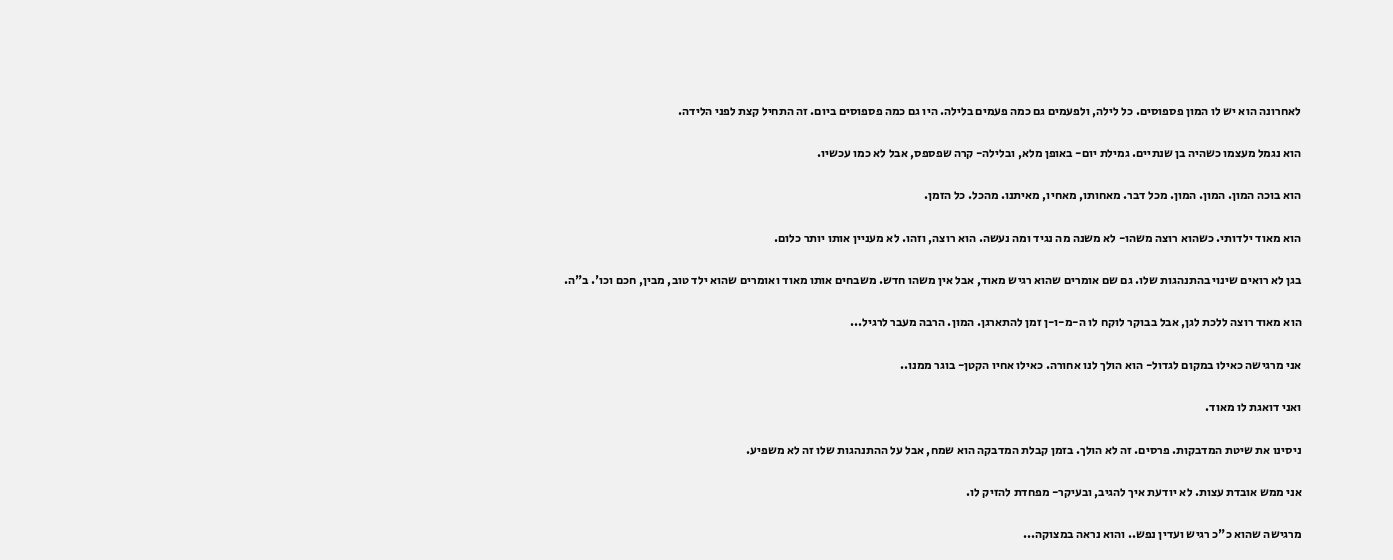לאחרונה הוא יש לו המון פספוסים. כל לילה, ולפעמים גם כמה פעמים בלילה. היו גם כמה פספוסים ביום. זה התחיל קצת לפני הלידה.

הוא נגמל מעצמו כשהיה בן שנתיים. גמילת יום- באופן מלא, ובלילה- קרה שפספס, אבל לא כמו עכשיו.

הוא בוכה המון. המון. המון. מכל דבר. מאחותו, מאחיו, מאיתנו. מהכל. כל הזמן.

הוא מאוד ילדותי. כשהוא רוצה משהו- לא משנה מה נגיד ומה נעשה. הוא רוצה, וזהו. לא מעניין אותו יותר כלום.

בגן לא רואים שינוי בהתנהגות שלו. גם שם אומרים שהוא רגיש מאוד, אבל אין משהו חדש. משבחים אותו מאוד ואומרים שהוא ילד טוב, מבין, חכם וכו'. ב"ה.

הוא מאוד רוצה ללכת לגן, אבל בבוקר לוקח לו ה-מ-ו-ן זמן להתארגן. המון. הרבה מעבר לרגיל...

אני מרגישה כאילו במקום לגדול- הוא הולך לנו אחורה. כאילו אחיו הקטן- בוגר ממנו..

ואני דואגת לו מאוד.

ניסינו את שיטת המדבקות. פרסים. זה לא הולך. בזמן קבלת המדבקה הוא שמח, אבל על ההתנהגות שלו זה לא משפיע.

אני ממש אובדת עצות. לא יודעת איך להגיב, ובעיקר- מפחדת להזיק לו.

מרגישה שהוא כ"כ רגיש ועדין נפש.. והוא נראה במצוקה...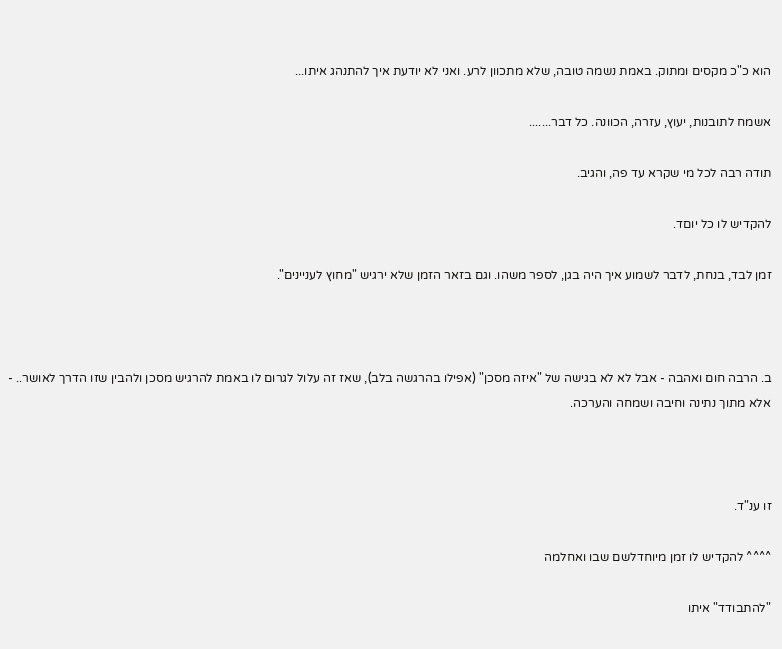הוא כ"כ מקסים ומתוק. באמת נשמה טובה, שלא מתכוון לרע. ואני לא יודעת איך להתנהג איתו...

אשמח לתובנות, יעוץ, עזרה, הכוונה. כל דבר.......

תודה רבה לכל מי שקרא עד פה, והגיב.

להקדיש לו כל יוםד.

זמן לבד, בנחת, לדבר לשמוע איך היה בגן, לספר משהו. וגם בזאר הזמן שלא ירגיש "מחוץ לעניינים".



ב. הרבה חום ואהבה - אבל לא לא בגישה של "איזה מסכן" (אפילו בהרגשה בלב), שאז זה עלול לגרום לו באמת להרגיש מסכן ולהבין שזו הדרך לאושר.. - אלא מתוך נתינה וחיבה ושמחה והערכה.



זו ענ"ד.

^^^^ להקדיש לו זמן מיוחדלשם שבו ואחלמה

"להתבודד" איתו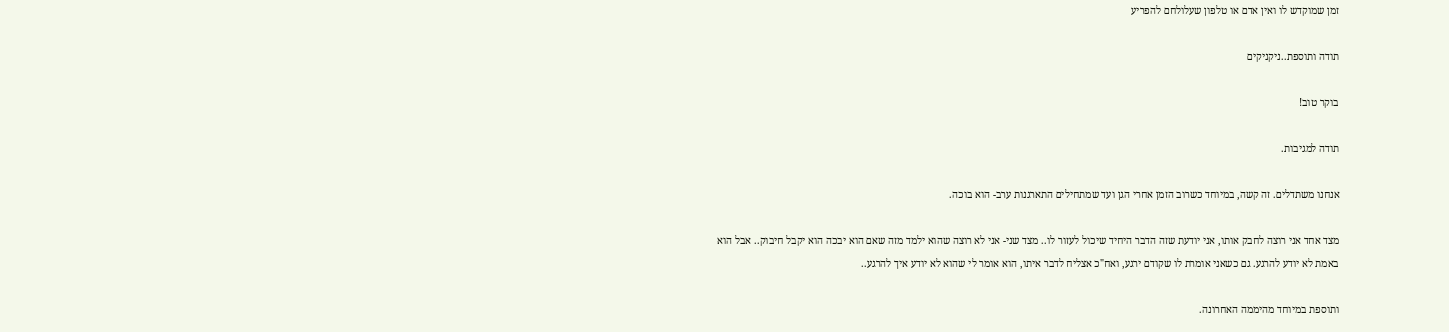זמן שמוקדש לו ואין אדם או טלפון שעלולחם להפריע

תודה ותוספת..ניקניקים

בוקר טוב!

תודה למגיבות.

אנחנו משתדלים. זה קשה, במיוחד כשרוב הזמן אחרי הגן ועד שמתחילים התארגנות ערב- הוא בוכה.

מצד אחד אני רוצה לחבק אותו, אני יודעת שזה הדבר היחיד שיכול לעזור לו.. מצד שני- אני לא רוצה שהוא ילמד מזה שאם הוא יבכה הוא יקבל חיבוק.. אבל הוא באמת לא יודע להרגע. גם כשאני אומרת לו שקודם ירגע, ואח"כ אצליח לדבר איתו, הוא אומר לי שהוא לא יודע איך להרגע..

ותוספת במיוחד מהיממה האחרונה.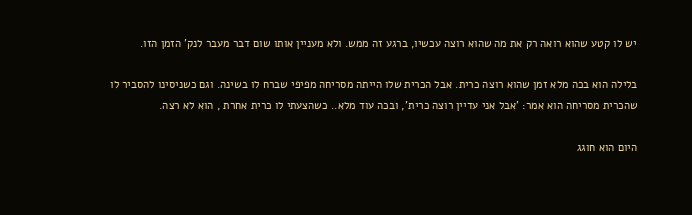יש לו קטע שהוא רואה רק את מה שהוא רוצה עכשיו, ברגע זה ממש. ולא מעניין אותו שום דבר מעבר לנק' הזמן הזו.

בלילה הוא בכה מלא זמן שהוא רוצה כרית. אבל הכרית שלו הייתה מסריחה מפיפי שברח לו בשינה. וגם כשניסינו להסביר לו שהכרית מסריחה הוא אמר: 'אבל אני עדיין רוצה כרית', ובכה עוד מלא.. כשהצעתי לו כרית אחרת , הוא לא רצה.

היום הוא חוגג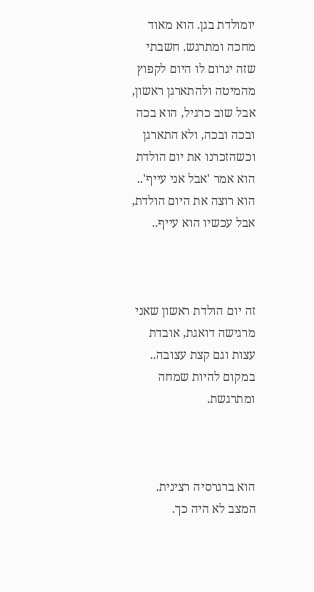יומולדת בגן. הוא מאוד מחכה ומתרגש. חשבתי שזה יגרום לו היום לקפוץ מהמיטה ולהתארגן ראשון, אבל שוב כרגיל, הוא בכה ובכה ובכה, ולא התארגן וכשהזכרנו את יום הולדת הוא אמר 'אבל אני עייף'.. הוא רוצה את היום הולדת, אבל עכשיו הוא עייף..



זה יום הולדת ראשון שאני מרגישה דואגת, אובדת עצות וגם קצת עצובה.. במקום להיות שמחה ומתרגשת.



הוא ברגרסיה רצינית. המצב לא היה כך.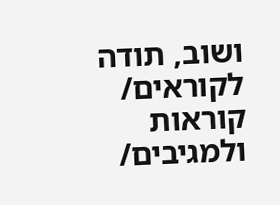ושוב, תודה לקוראים/ קוראות ולמגיבים/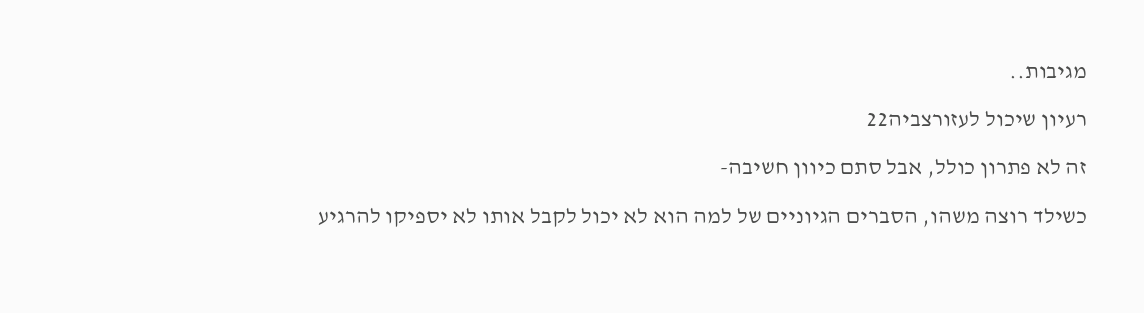מגיבות..

רעיון שיכול לעזורצביה22

זה לא פתרון כולל, אבל סתם כיוון חשיבה-

כשילד רוצה משהו, הסברים הגיוניים של למה הוא לא יכול לקבל אותו לא יספיקו להרגיע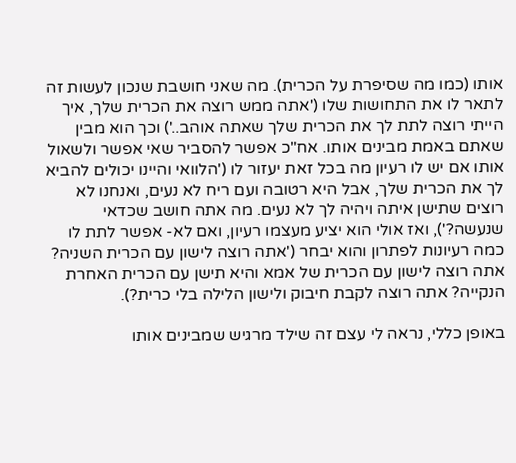אותו (כמו מה שסיפרת על הכרית). מה שאני חושבת שנכון לעשות זה לתאר לו את התחושות שלו ('אתה ממש רוצה את הכרית שלך, איך הייתי רוצה לתת לך את הכרית שלך שאתה אוהב..') וכך הוא מבין שאתם באמת מבינים אותו. אח"כ אפשר להסביר שאי אפשר ולשאול אותו אם יש לו רעיון מה בכל זאת יעזור לו ('הלוואי והיינו יכולים להביא לך את הכרית שלך, אבל היא רטובה ועם ריח לא נעים, ואנחנו לא רוצים שתישן איתה ויהיה לך לא נעים. מה אתה חושב שכדאי שנעשה?'), ואז אולי הוא יציע מעצמו רעיון, ואם לא- אפשר לתת לו כמה רעיונות לפתרון והוא יבחר ('אתה רוצה לישון עם הכרית השניה? אתה רוצה לישון עם הכרית של אמא והיא תישן עם הכרית האחרת הנקייה? אתה רוצה לקבת חיבוק ולישון הלילה בלי כרית?).

באופן כללי, נראה לי עצם זה שילד מרגיש שמבינים אותו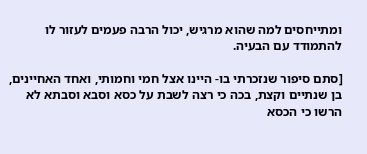ומתייחסים למה שהוא מרגיש, יכול הרבה פעמים לעזור לו להתמודד עם הבעיה.

[סתם סיפור שנזכרתי בו- היינו אצל חמי וחמותי, ואחד האחיינים, בן שנתיים וקצת, בכה כי רצה לשבת על כסא וסבא וסבתא לא הרשו כי הכסא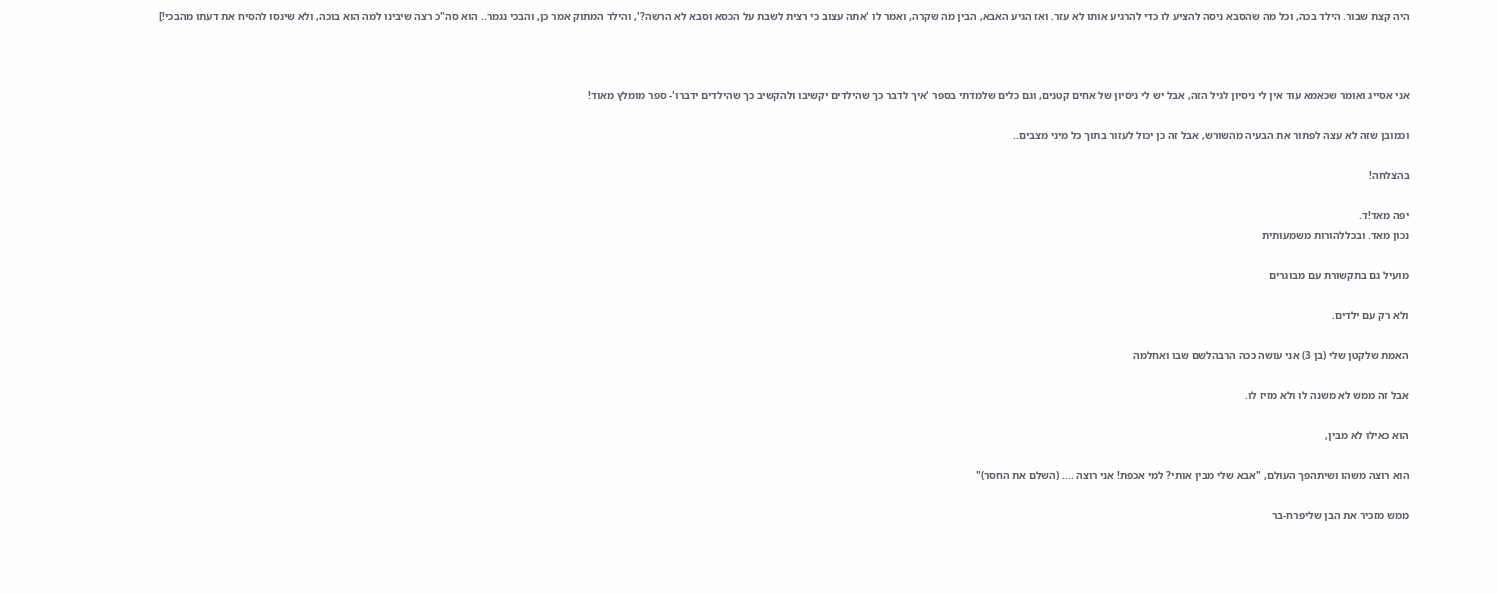היה קצת שבור. הילד בכה, וכל מה שהסבא ניסה להציע לו כדי להרגיע אותו לא עזר. ואז הגיע האבא, הבין מה שקרה, ואמר לו 'אתה עצוב כי רצית לשבת על הכסא וסבא לא הרשה?', והילד המתוק אמר כן, והבכי נגמר.. הוא סה"כ רצה שיבינו למה הוא בוכה, ולא שינסו להסיח את דעתו מהבכי!]



אני אסייג ואומר שכאמא עוד אין לי ניסיון לגיל הזה, אבל יש לי ניסיון של אחים קטנים, וגם כלים שלמדתי בספר 'איך לדבר כך שהילדים יקשיבו ולהקשיב כך שהילדים ידברו'- ספר מומלץ מאוד!

וכמובן שזה לא עצה לפתור את הבעיה מהשורש, אבל זה כן יכול לעזור בתוך כל מיני מצבים..

בהצלחה!

יפה מאד!ד.
נכון מאד. ובכללהורות משמעותית

מועיל גם בתקשורת עם מבוגרים

ולא רק עם ילדים.

האמת שלקטן שלי (בן 3) אני עושה ככה הרבהלשם שבו ואחלמה

אבל זה ממש לא משנה לו ולא מזיז לו.

הוא כאילו לא מבין,

הוא רוצה משהו ושיתהפך העולם, "אבא שלי מבין אותי? למי אכפת! אני רוצה .... (השלם את החסר)"

ממש מזכיר את הבן שליפרח-בר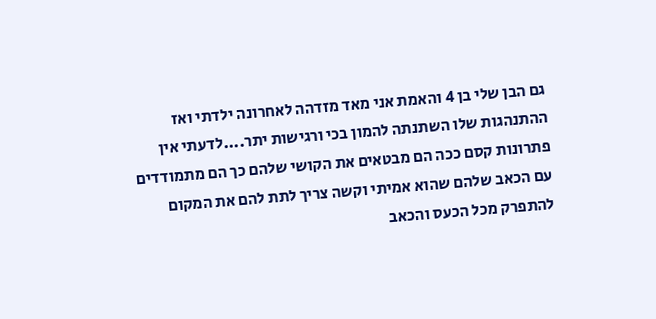גם הבן שלי בן 4 והאמת אני מאד מזדהה לאחרונה ילדתי ואז ההתנהגות שלו השתנתה להמון בכי ורגישות יתר....לדעתי אין פתרונות קסם ככה הם מבטאים את הקושי שלהם כך הם מתמודדים עם הכאב שלהם שהוא אמיתי וקשה צריך לתת להם את המקום להתפרק מכל הכעס והכאב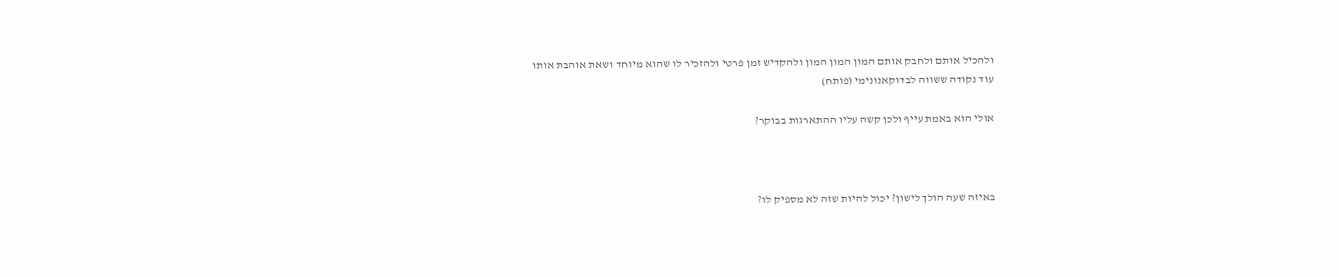ולהכיל אותם ולחבק אותם המון המון המון ולהקדיש זמן פרטי ולהזכיר לו שהוא מיוחד ושאת אוהבת אותו
עוד נקודה ששווה לבדוקאנונימי (פותח)

אולי הוא באמת עייף ולכן קשה עליו ההתארגות בבוקר?



באיזה שעה הולך לישון? יכול להיות שזה לא מספיק לו?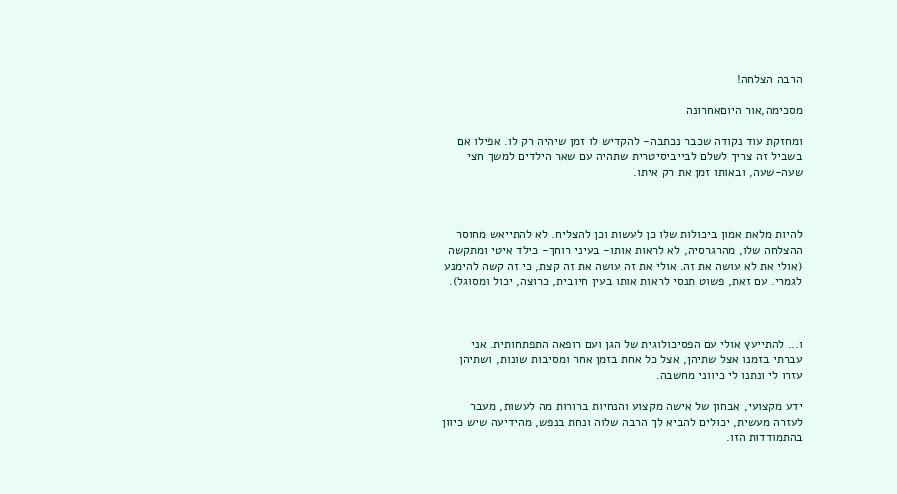הרבה הצלחה!

מסכימה,אור היוםאחרונה

ומחזקת עוד נקודה שכבר נכתבה- להקדיש לו זמן שיהיה רק לו. אפילו אם בשביל זה צריך לשלם לבייביסיטרית שתהיה עם שאר הילדים למשך חצי שעה-שעה, ובאותו זמן את רק איתו.



להיות מלאת אמון ביכולות שלו כן לעשות וכן להצליח. לא להתייאש מחוסר ההצלחה שלו, מהרגרסיה, לא לראות אותו- בעיני רוחך- כילד איטי ומתקשה (אולי את לא עושה את זה. אולי את זה עושה את זה קצת, כי זה קשה להימנע לגמרי. עם זאת, פשוט תנסי לראות אותו בעין חיובית, כרוצה, יכול ומסוגל).



ו... להתייעץ אולי עם הפסיכולוגית של הגן ועם רופאה התפתחותית. אני עברתי בזמנו אצל שתיהן, אצל כל אחת בזמן אחר ומסיבות שונות, ושתיהן עזרו לי ונתנו לי כיווני מחשבה.

ידע מקצועי, אבחון של אישה מקצוע והנחיות ברורות מה לעשות, מעבר לעזרה מעשית, יכולים להביא לך הרבה שלוה ונחת בנפש, מהידיעה שיש כיוון בהתמודדות הזו.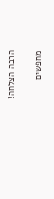הרבה הצלחה!

מחפשים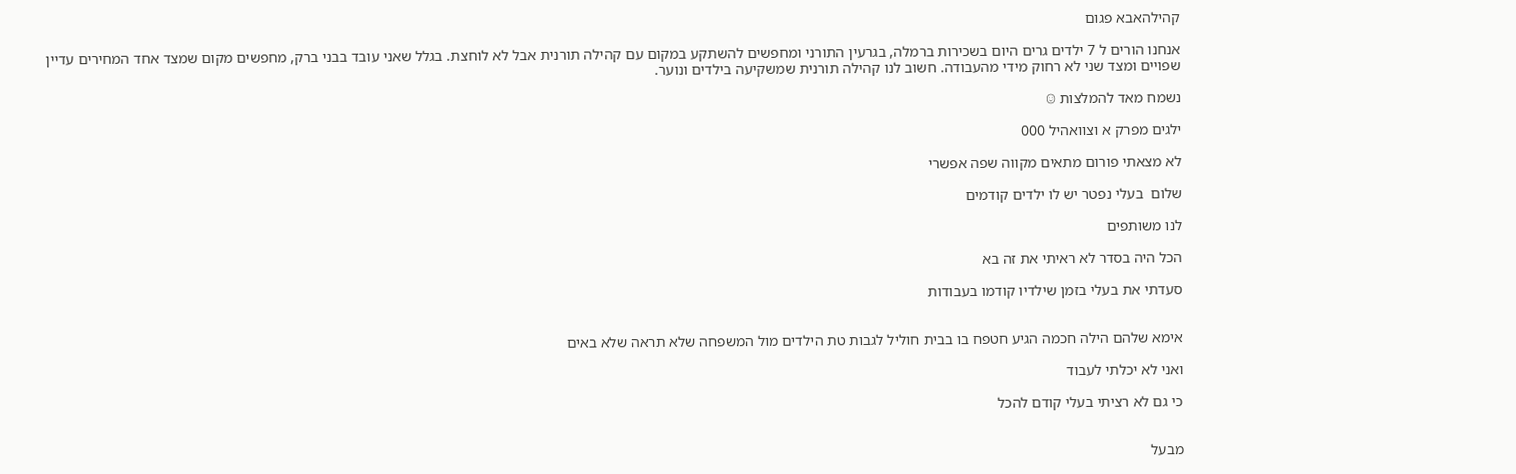קהילהאבא פגום

אנחנו הורים ל 7 ילדים גרים היום בשכירות ברמלה, בגרעין התורני ומחפשים להשתקע במקום עם קהילה תורנית אבל לא לוחצת. בגלל שאני עובד בבני ברק, מחפשים מקום שמצד אחד המחירים עדיין שפויים ומצד שני לא רחוק מידי מהעבודה. חשוב לנו קהילה תורנית שמשקיעה בילדים ונוער.

נשמח מאד להמלצות ☺

ילגים מפרק א וצוואהיל 000

לא מצאתי פורום מתאים מקווה שפה אפשרי

שלום  בעלי נפטר יש לו ילדים קודמים

לנו משותפים

הכל היה בסדר לא ראיתי את זה בא

סעדתי את בעלי בזמן שילדיו קודמו בעבודות


אימא שלהם הילה חכמה הגיע חטפח בו בבית חוליל לגבות טת הילדים מול המשפחה שלא תראה שלא באים

ואני לא יכלתי לעבוד

כי גם לא רציתי בעלי קודם להכל


מבעל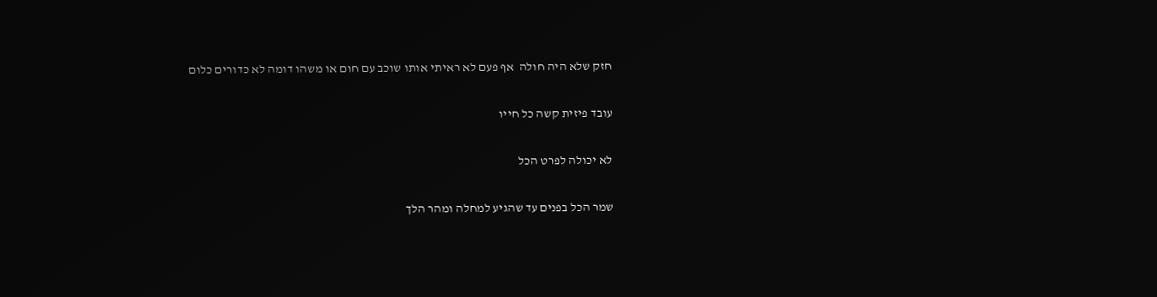חזק שלא היה חולה  אף פעם לא ראיתי אותו שוכב עם חום או משהו דומה לא כדורים כלום

עובד פיזית קשה כל חייו

לא יכולה לפרט הכל

שמר הכל בפנים עד שהגיע למחלה ומהר הלך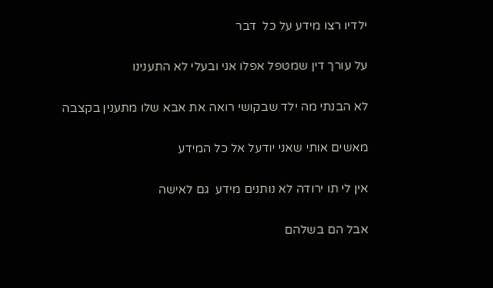ילדיו רצו מידע על כל  דבר

על עורך דין שמטפל אפלו אני ובעלי לא התענינו

לא הבנתי מה ילד שבקושי רואה את אבא שלו מתענין בקצבה

מאשים אותי שאני יודעל אל כל המידע

אין לי תו ירודה לא נותנים מידע  גם לאישה

אבל הם בשלהם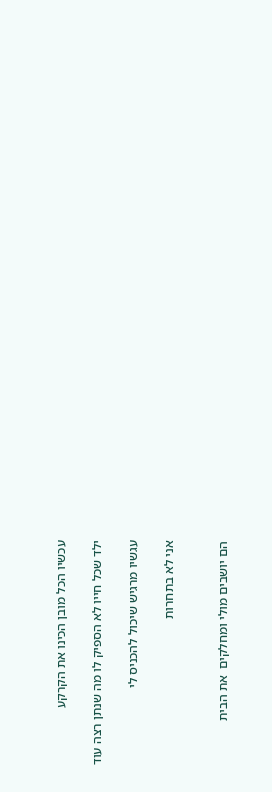עכשיו הכל מובן הכינו את הקרקע

ילד שכל חייו לא הספיק לו מה שנתן רצה עוד

עגשיו מרגיש שיכול להכניס לי

אני לא בתחרות


הם יושבים מולי ומחלקים  את הבית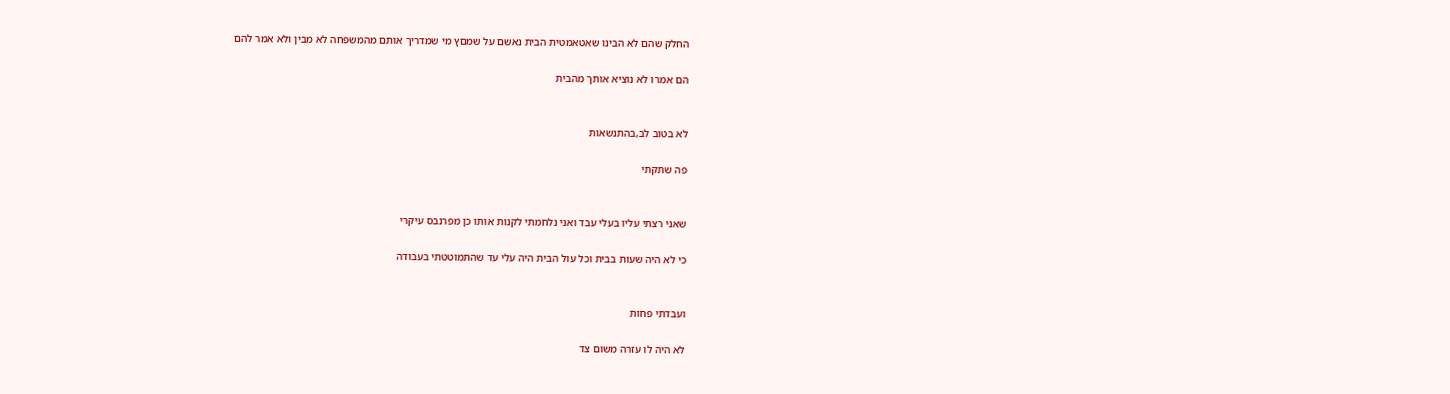החלק שהם לא הבינו שאטאמטית הבית נאשם על שמםץ מי שמדריך אותם מהמשפחה לא מבין ולא אמר להם

הם אמרו לא נוציא אותך מהבית


לא בטוב לב,בהתנשאות

פה שתקתי


שאני רצתי עליו בעלי עבד ואני נלחמתי לקנות אותו כן מפרנבס עיקרי

כי לא היה שעות בבית וכל עול הבית היה עלי עד שהתמוטטתי בעבודה


ועבדתי פחות

לא היה לו עזרה משום צד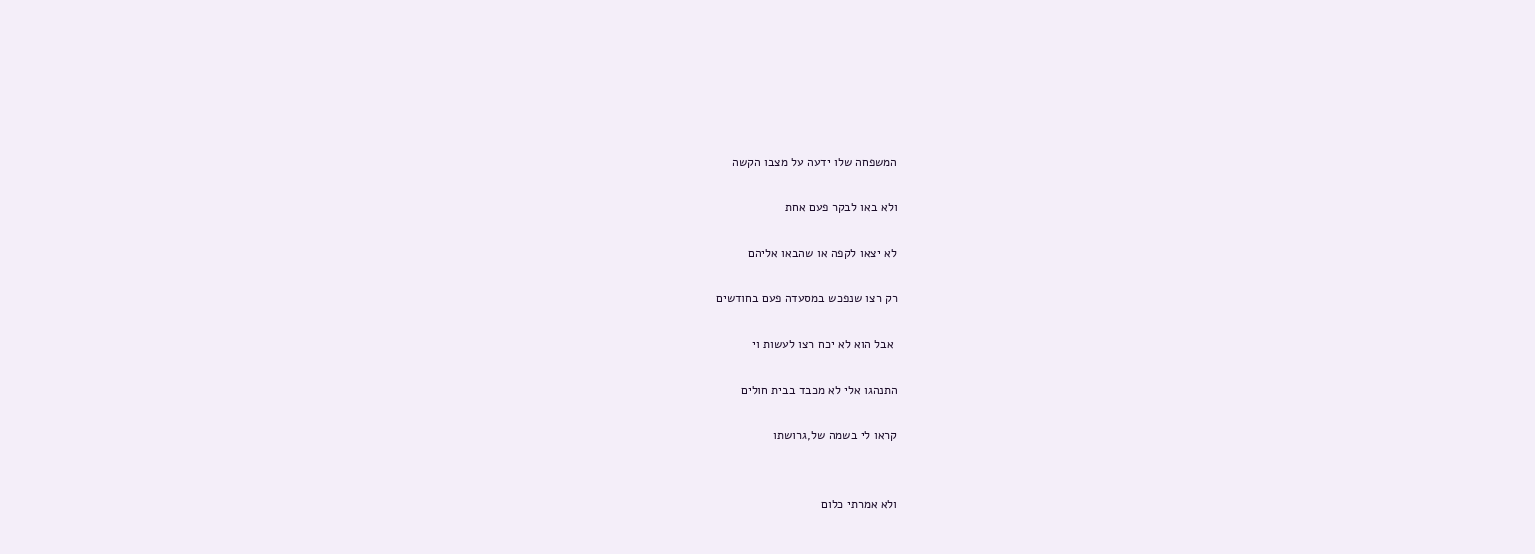המשפחה שלו ידעה על מצבו הקשה

ולא באו לבקר פעם אחת

לא יצאו לקפה או שהבאו אליהם

רק רצו שנפכש במסעדה פעם בחודשים

 אבל הוא לא יכח רצו לעשות וי

התנהגו אלי לא מכבד בבית חולים

קראו לי בשמה של,גרושתו


ולא אמרתי כלום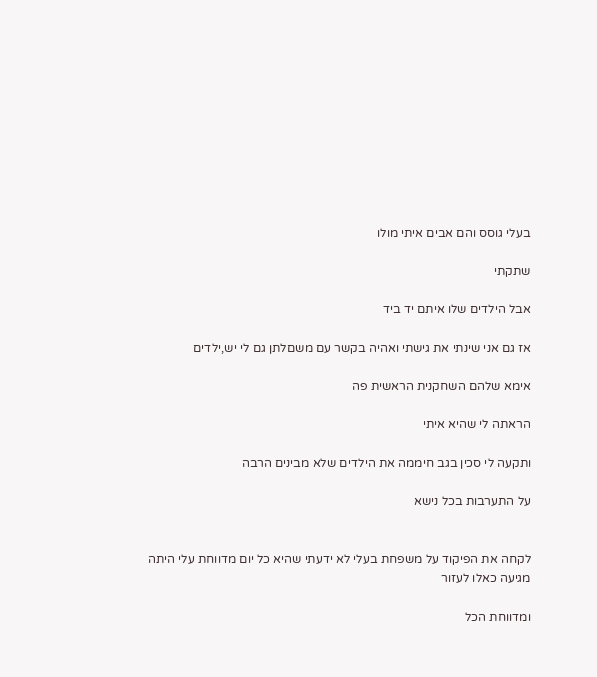בעלי גוסס והם אבים איתי מולו

שתקתי

אבל הילדים שלו איתם יד ביד

אז גם אני שינתי את גישתי ואהיה בקשר עם משםלתן גם לי יש,ילדים

אימא שלהם השחקנית הראשית פה

הראתה לי שהיא איתי

ותקעה לי סכין בגב חיממה את הילדים שלא מבינים הרבה

על התערבות בכל נישא


לקחה את הפיקוד על משפחת בעלי לא ידעתי שהיא כל יום מדווחת עלי היתה מגיעה כאלו לעזור

ומדווחת הכל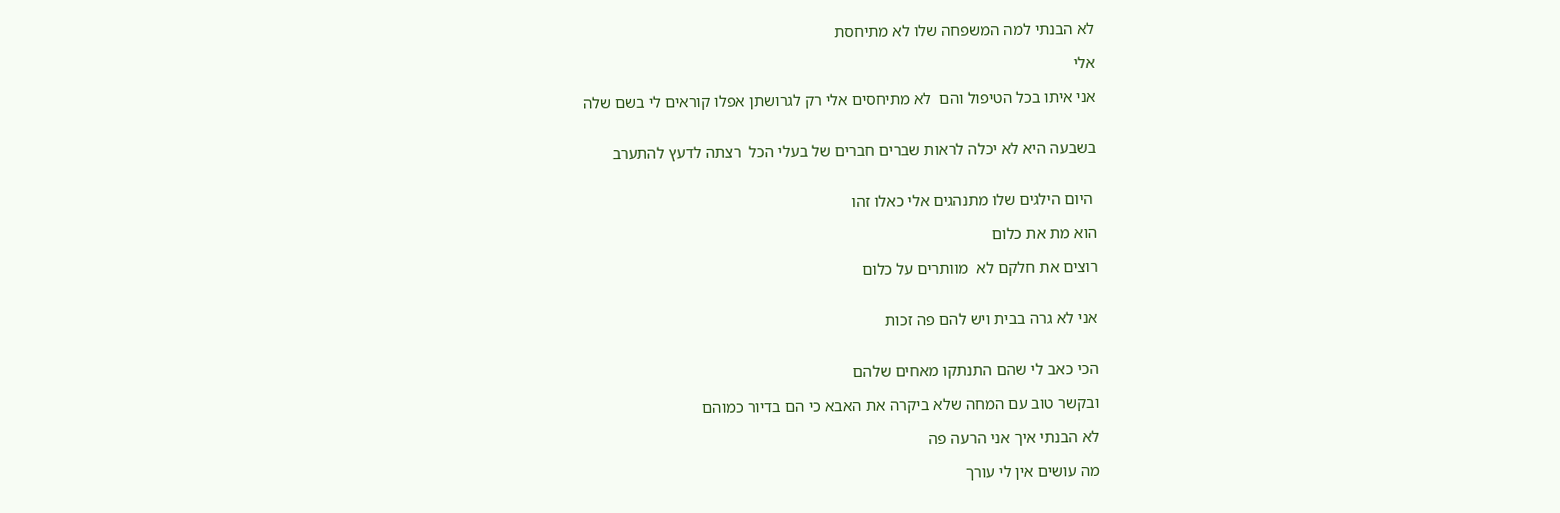לא הבנתי למה המשפחה שלו לא מתיחסת

אלי

אני איתו בכל הטיפול והם  לא מתיחסים אלי רק לגרושתן אפלו קוראים לי בשם שלה


בשבעה היא לא יכלה לראות שברים חברים של בעלי הכל  רצתה לדעץ להתערב


 היום הילגים שלו מתנהגים אלי כאלו זהו

הוא מת את כלום

רוצים את חלקם לא  מוותרים על כלום


אני לא גרה בבית ויש להם פה זכות


הכי כאב לי שהם התנתקו מאחים שלהם

ובקשר טוב עם המחה שלא ביקרה את האבא כי הם בדיור כמוהם

לא הבנתי איך אני הרעה פה

מה עושים אין לי עורך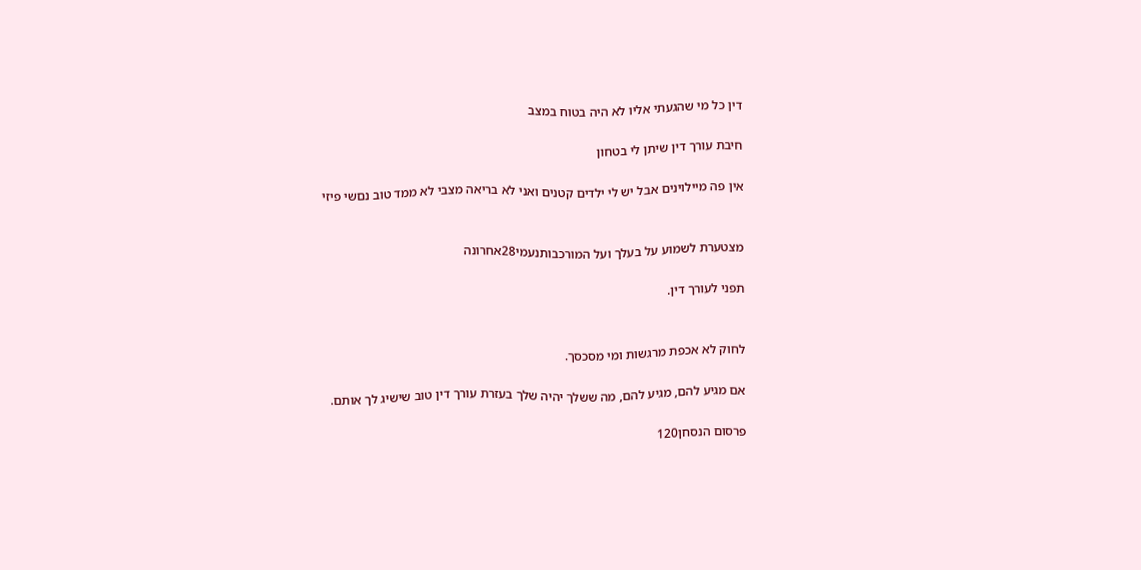דין כל מי שהגעתי אליו לא היה בטוח במצב

חיבת עורך דין שיתן לי בטחון

אין פה מיילוינים אבל יש לי ילדים קטנים ואני לא בריאה מצבי לא ממד טוב נםשי פיזי


מצטערת לשמוע על בעלך ועל המורכבותנעמי28אחרונה

תפני לעורך דין.


לחוק לא אכפת מרגשות ומי מסכסך.

אם מגיע להם, מגיע להם, מה ששלך יהיה שלך בעזרת עורך דין טוב שישיג לך אותם.

פרסום הנסחן120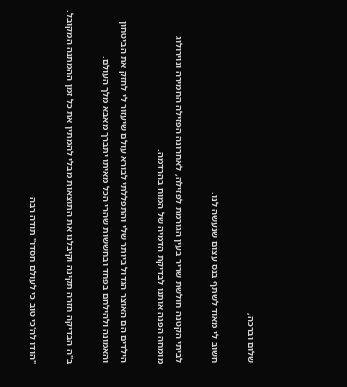שלום וברכה,

חשוב לי מאוד לשתף בנס עצום שנעשה לנו.

לביתי הקטנה חולשת שריר בעין הגורמת לפזילה, לאחרונה הפזילה החמירה ונוירולוג מומחה הפנה אותנו לבדיקת הדמיה של המוח בהרדמה.

הילדים הם האוצר הגדול ביותר שלי והתפללתי לבורא עולם שיעזור לי לחזק את הביטחון והאמונה ולהילחם בפחד ובחששות שהרי הכל מאיתו יתברך מאבא מלך העולם.

ב"ה הבדיקה חזרה תקינה וקיבלנו את התוצאות מבלי להמתין את כל זמן ההמתנה המקובל.

"הודו לה'כי טוב כי לעולם חסדו" תודה רבה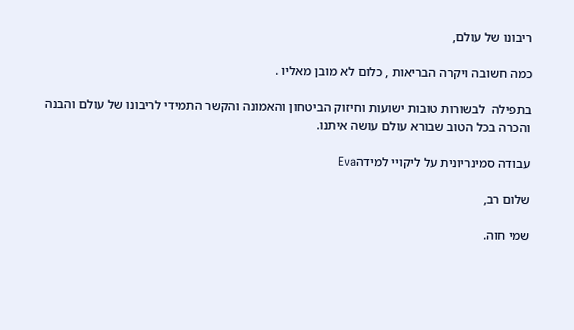ריבונו של עולם,

כמה חשובה ויקרה הבריאות , כלום לא מובן מאליו .

בתפילה  לבשורות טובות ישועות וחיזוק הביטחון והאמונה והקשר התמידי לריבונו של עולם והבנה והכרה בכל הטוב שבורא עולם עושה איתנו.

עבודה סמינריונית על ליקויי למידהEva

שלום רב,

שמי חוה.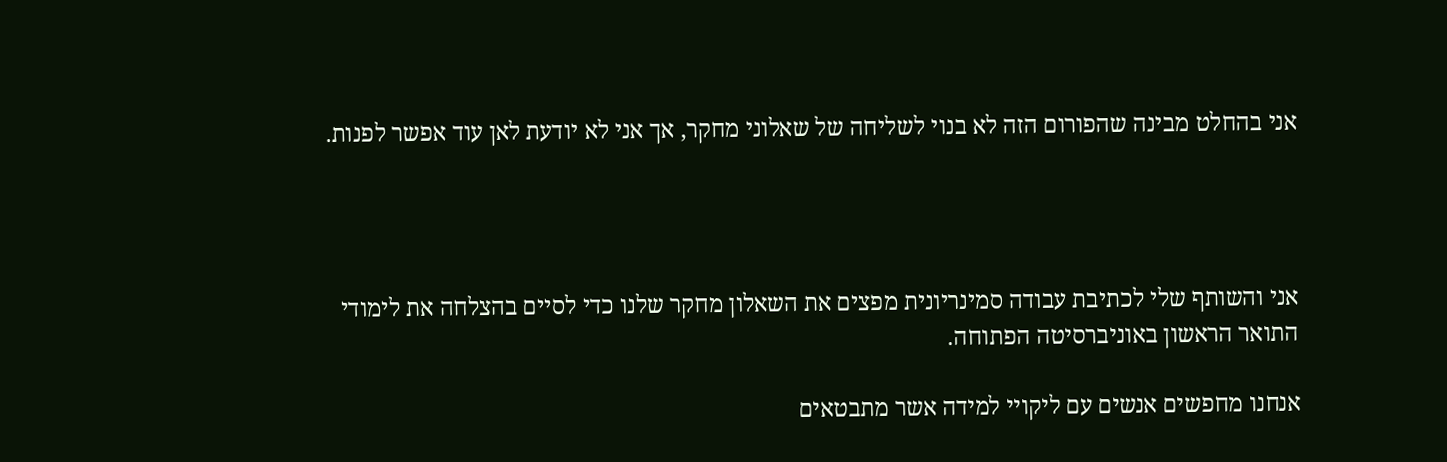אני בהחלט מבינה שהפורום הזה לא בנוי לשליחה של שאלוני מחקר, אך אני לא יודעת לאן עוד אפשר לפנות.




אני והשותף שלי לכתיבת עבודה סמינריונית מפצים את השאלון מחקר שלנו כדי לסיים בהצלחה את לימודי התואר הראשון באוניברסיטה הפתוחה.

אנחנו מחפשים אנשים עם ליקויי למידה אשר מתבטאים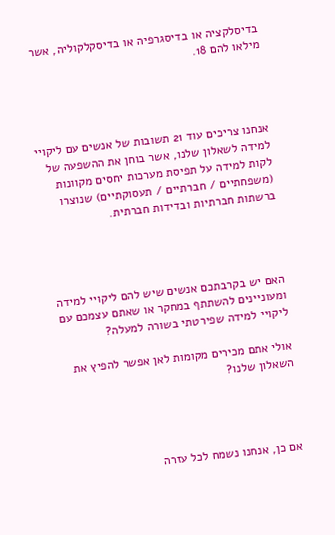בדיסלקציה או בדיסגרפיה או בדיסקלקוליה, אשר מילאו להם 18.




אנחנו צריכים עוד 21 תשובות של אנשים עם ליקויי למידה לשאלון שלנו, אשר בוחן את ההשפעה של לקות למידה על תפיסת מערכות יחסים מקוונות (משפחתיים / חברתיים / תעסוקתיים) שנוצרו ברשתות חברתיות ובדידות חברתית.




האם יש בקרבתכם אנשים שיש להם ליקויי למידה ומעוניינים להשתתף במחקר או שאתם עצמכם עם ליקויי למידה שפירטתי בשורה למעלה?

אולי אתם מכירים מקומות לאן אפשר להפיץ את השאלון שלנו?




אם כן, אנחנו נשמח לכל עזרה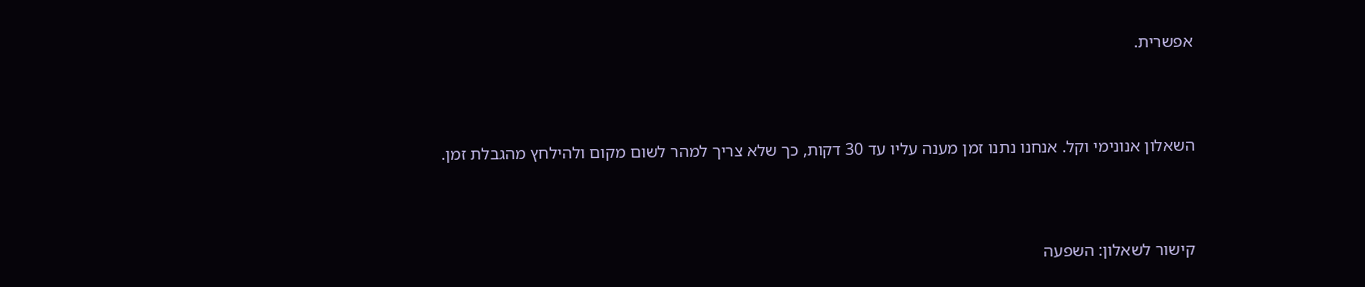אפשרית.




השאלון אנונימי וקל. אנחנו נתנו זמן מענה עליו עד 30 דקות, כך שלא צריך למהר לשום מקום ולהילחץ מהגבלת זמן.




קישור לשאלון: השפעה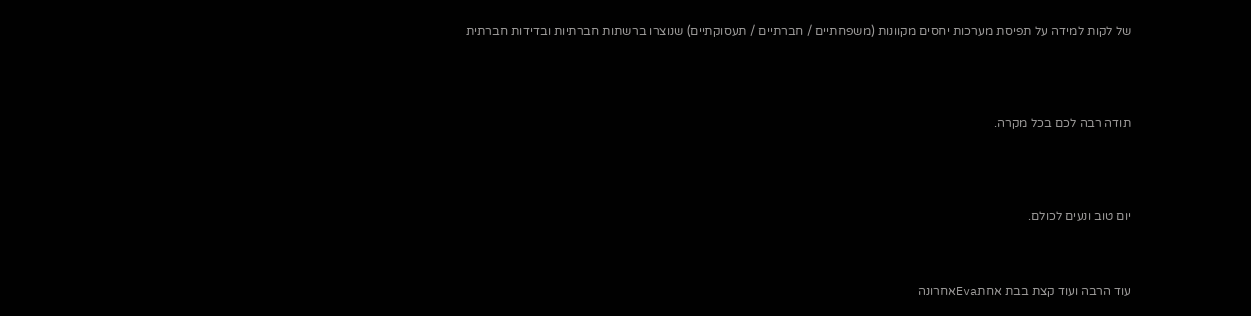של לקות למידה על תפיסת מערכות יחסים מקוונות (משפחתיים / חברתיים / תעסוקתיים) שנוצרו ברשתות חברתיות ובדידות חברתית




תודה רבה לכם בכל מקרה.




יום טוב ונעים לכולם.



עוד הרבה ועוד קצת בבת אחתEvaאחרונה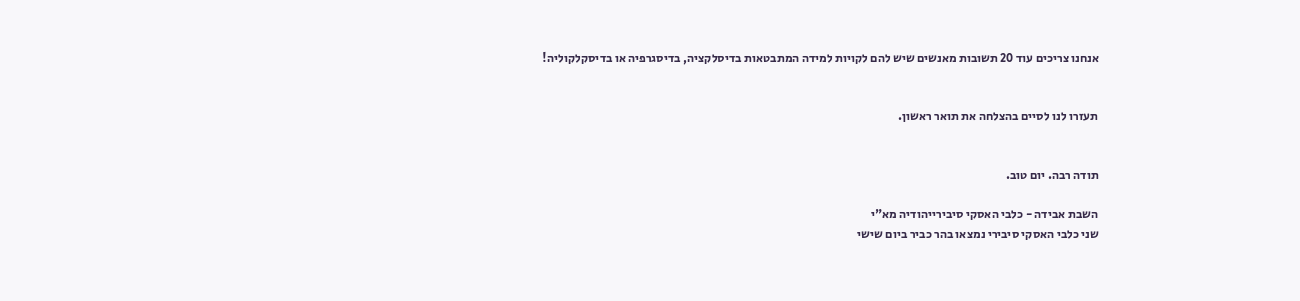אנחנו צריכים עוד 20 תשובות מאנשים שיש להם לקויות למידה המתבטאות בדיסלקציה, בדיסגרפיה או בדיסקלקוליה!


תעזרו לנו לסיים בהצלחה את תואר ראשון.


תודה רבה. יום טוב.

השבת אבידה - כלבי האסקי סיבירייהודיה מא"י
שני כלבי האסקי סיבירי נמצאו בהר כביר ביום שישי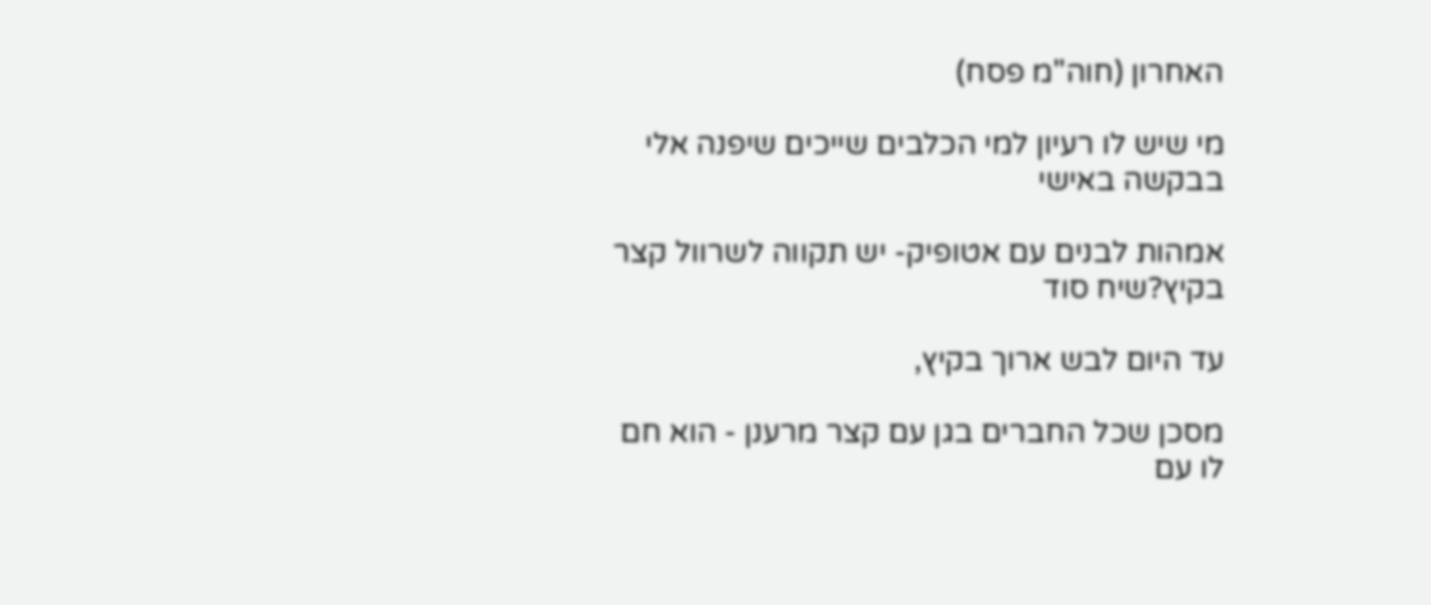האחרון (חוה"מ פסח)

מי שיש לו רעיון למי הכלבים שייכים שיפנה אלי בבקשה באישי

אמהות לבנים עם אטופיק- יש תקווה לשרוול קצר בקיץ?שיח סוד

עד היום לבש ארוך בקיץ,

מסכן שכל החברים בגן עם קצר מרענן - הוא חם לו עם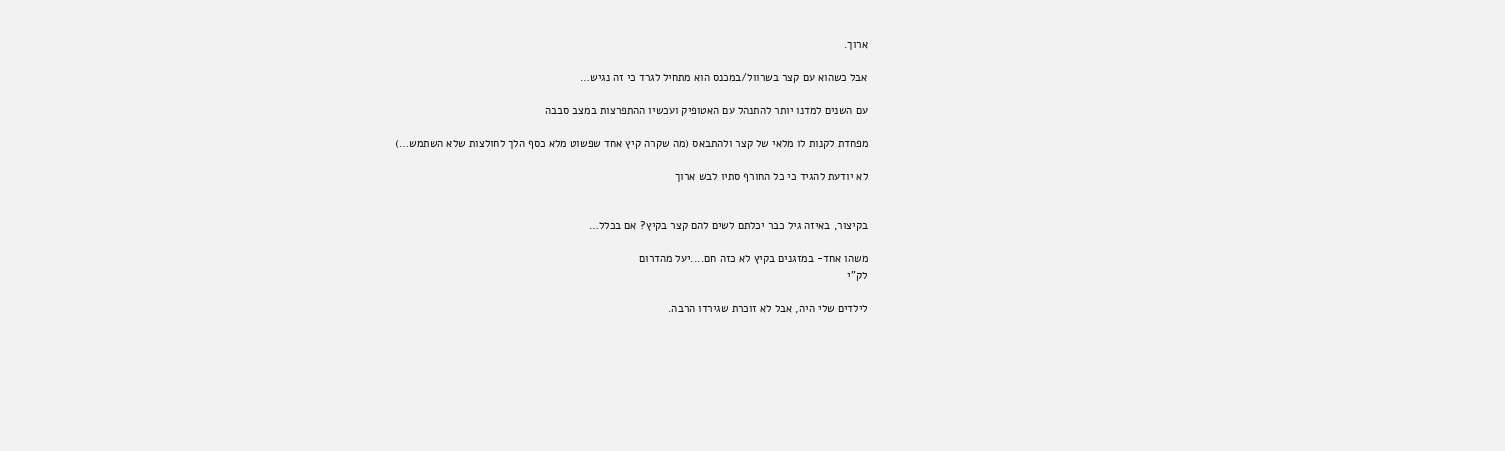ארוך.

אבל כשהוא עם קצר בשרוול/במכנס הוא מתחיל לגרד כי זה נגיש…

עם השנים למדנו יותר להתנהל עם האטופיק ועכשיו ההתפרצות במצב סבבה

מפחדת לקנות לו מלאי של קצר ולהתבאס (מה שקרה קיץ אחד שפשוט מלא כסף הלך לחולצות שלא השתמש…)

לא יודעת להגיד כי כל החורף סתיו לבש ארוך


בקיצור, באיזה גיל כבר יכלתם לשים להם קצר בקיץ? אם בכלל…

משהו אחד- במזגנים בקיץ לא כזה חם....יעל מהדרום
לק"י

לילדים שלי היה, אבל לא זוכרת שגירדו הרבה.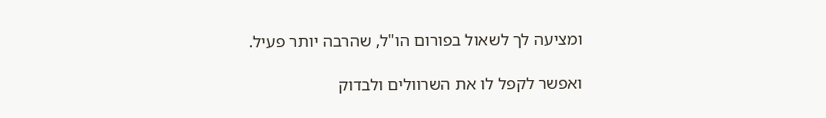ומציעה לך לשאול בפורום הו"ל, שהרבה יותר פעיל.

ואפשר לקפל לו את השרוולים ולבדוק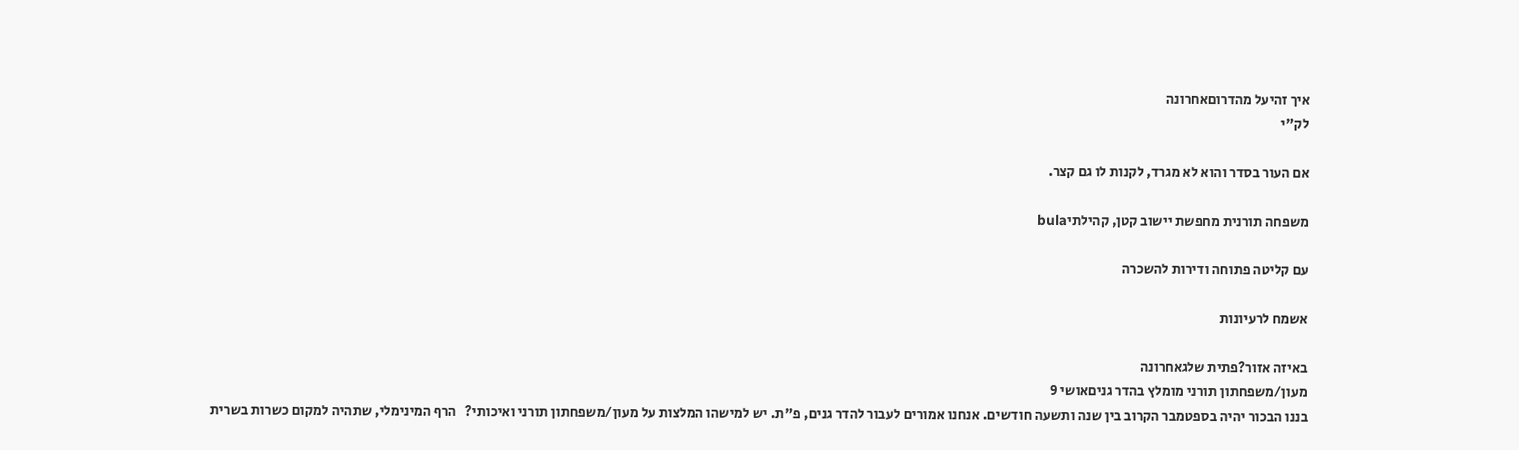איך זהיעל מהדרוםאחרונה
לק"י

אם העור בסדר והוא לא מגרד, לקנות לו גם קצר.

משפחה תורנית מחפשת יישוב קטן, קהילתיbula

עם קליטה פתוחה ודירות להשכרה

אשמח לרעיונות

באיזה אזור?פתית שלגאחרונה
מעון/משפחתון תורני מומלץ בהדר גניםאושי 9
בננו הבכור יהיה בספטמבר הקרוב בין שנה ותשעה חודשים. אנחנו אמורים לעבור להדר גנים, פ"ת. יש למישהו המלצות על מעון/משפחתון תורני ואיכותי?   הרף המינימלי, שתהיה למקום כשרות בשרית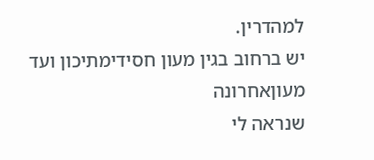למהדרין.
יש ברחוב בגין מעון חסידימתיכון ועד מעוןאחרונה
שנראה לי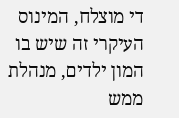די מוצלח, המינוס העיקרי זה שיש בו המון ילדים, מנהלת ממש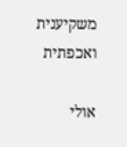משקיענית ואכפתית

אולי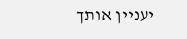יעניין אותך